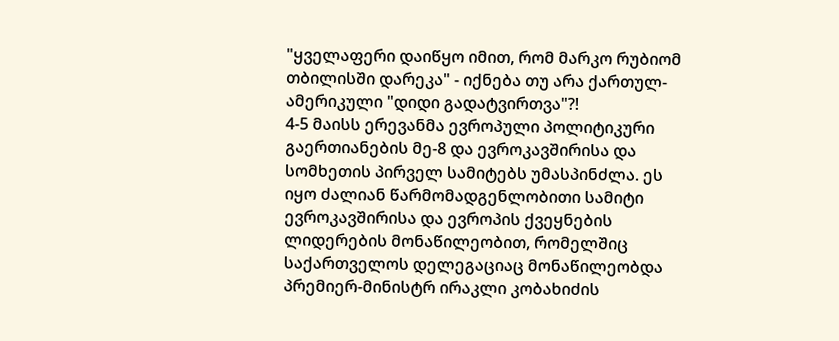"ყველაფერი დაიწყო იმით, რომ მარკო რუბიომ თბილისში დარეკა" - იქნება თუ არა ქართულ-ამერიკული "დიდი გადატვირთვა"?!
4-5 მაისს ერევანმა ევროპული პოლიტიკური გაერთიანების მე-8 და ევროკავშირისა და სომხეთის პირველ სამიტებს უმასპინძლა. ეს იყო ძალიან წარმომადგენლობითი სამიტი ევროკავშირისა და ევროპის ქვეყნების ლიდერების მონაწილეობით, რომელშიც საქართველოს დელეგაციაც მონაწილეობდა პრემიერ-მინისტრ ირაკლი კობახიძის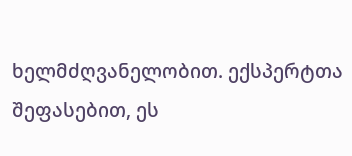ხელმძღვანელობით. ექსპერტთა შეფასებით, ეს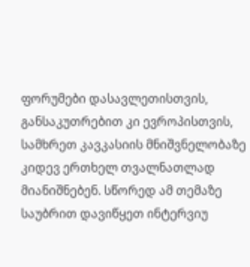ფორუმები დასავლეთისთვის, განსაკუთრებით კი ევროპისთვის, სამხრეთ კავკასიის მნიშვნელობაზე კიდევ ერთხელ თვალნათლად მიანიშნებენ. სწორედ ამ თემაზე საუბრით დავიწყეთ ინტერვიუ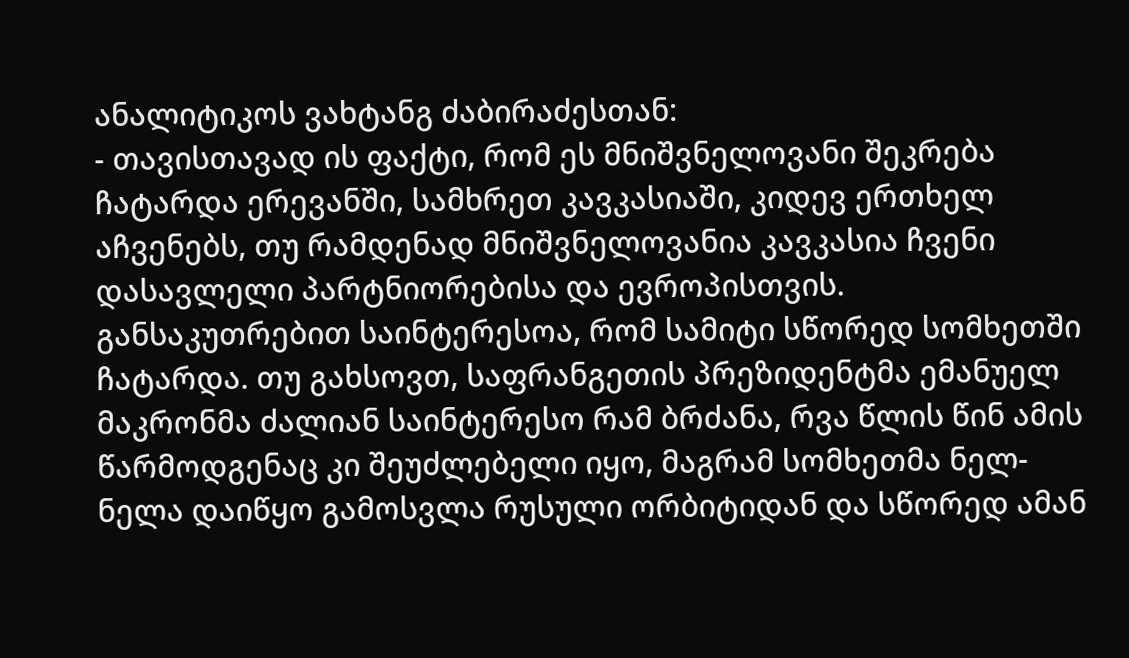ანალიტიკოს ვახტანგ ძაბირაძესთან:
- თავისთავად ის ფაქტი, რომ ეს მნიშვნელოვანი შეკრება ჩატარდა ერევანში, სამხრეთ კავკასიაში, კიდევ ერთხელ აჩვენებს, თუ რამდენად მნიშვნელოვანია კავკასია ჩვენი დასავლელი პარტნიორებისა და ევროპისთვის. განსაკუთრებით საინტერესოა, რომ სამიტი სწორედ სომხეთში ჩატარდა. თუ გახსოვთ, საფრანგეთის პრეზიდენტმა ემანუელ მაკრონმა ძალიან საინტერესო რამ ბრძანა, რვა წლის წინ ამის წარმოდგენაც კი შეუძლებელი იყო, მაგრამ სომხეთმა ნელ-ნელა დაიწყო გამოსვლა რუსული ორბიტიდან და სწორედ ამან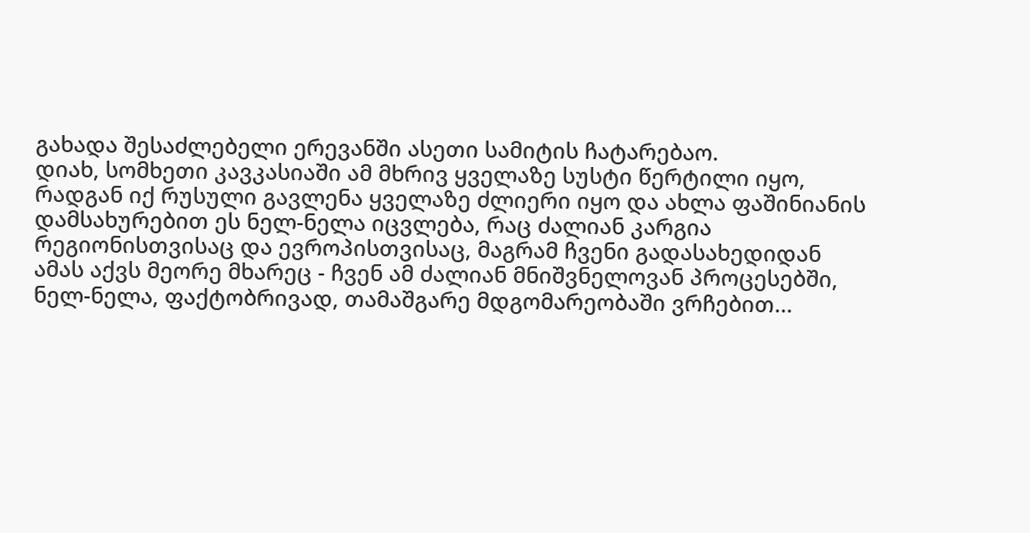გახადა შესაძლებელი ერევანში ასეთი სამიტის ჩატარებაო.
დიახ, სომხეთი კავკასიაში ამ მხრივ ყველაზე სუსტი წერტილი იყო, რადგან იქ რუსული გავლენა ყველაზე ძლიერი იყო და ახლა ფაშინიანის დამსახურებით ეს ნელ-ნელა იცვლება, რაც ძალიან კარგია რეგიონისთვისაც და ევროპისთვისაც, მაგრამ ჩვენი გადასახედიდან ამას აქვს მეორე მხარეც - ჩვენ ამ ძალიან მნიშვნელოვან პროცესებში, ნელ-ნელა, ფაქტობრივად, თამაშგარე მდგომარეობაში ვრჩებით...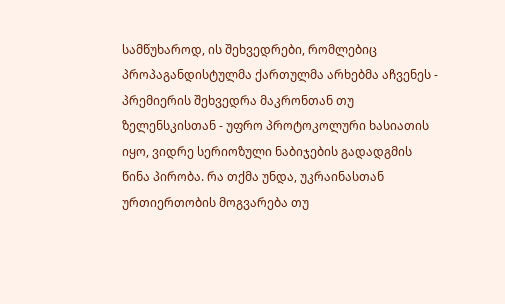სამწუხაროდ, ის შეხვედრები, რომლებიც პროპაგანდისტულმა ქართულმა არხებმა აჩვენეს - პრემიერის შეხვედრა მაკრონთან თუ ზელენსკისთან - უფრო პროტოკოლური ხასიათის იყო, ვიდრე სერიოზული ნაბიჯების გადადგმის წინა პირობა. რა თქმა უნდა, უკრაინასთან ურთიერთობის მოგვარება თუ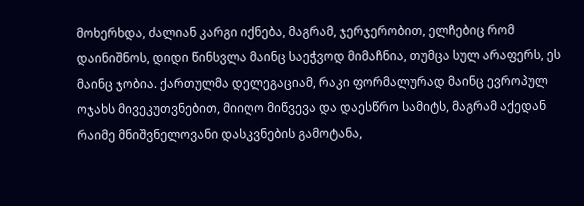მოხერხდა, ძალიან კარგი იქნება, მაგრამ, ჯერჯერობით, ელჩებიც რომ დაინიშნოს, დიდი წინსვლა მაინც საეჭვოდ მიმაჩნია, თუმცა სულ არაფერს, ეს მაინც ჯობია. ქართულმა დელეგაციამ, რაკი ფორმალურად მაინც ევროპულ ოჯახს მივეკუთვნებით, მიიღო მიწვევა და დაესწრო სამიტს, მაგრამ აქედან რაიმე მნიშვნელოვანი დასკვნების გამოტანა,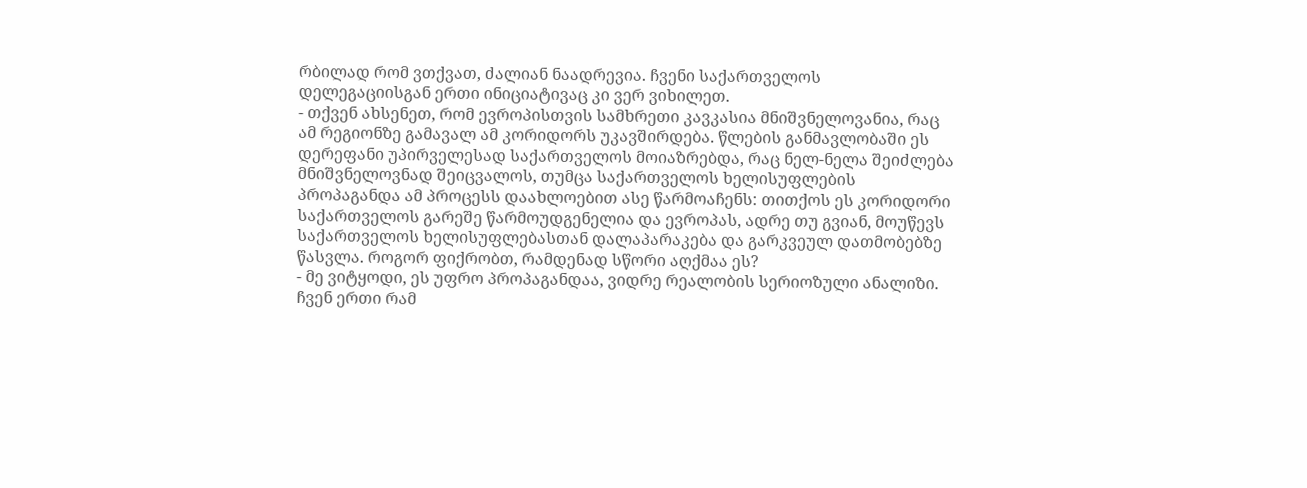რბილად რომ ვთქვათ, ძალიან ნაადრევია. ჩვენი საქართველოს დელეგაციისგან ერთი ინიციატივაც კი ვერ ვიხილეთ.
- თქვენ ახსენეთ, რომ ევროპისთვის სამხრეთი კავკასია მნიშვნელოვანია, რაც ამ რეგიონზე გამავალ ამ კორიდორს უკავშირდება. წლების განმავლობაში ეს დერეფანი უპირველესად საქართველოს მოიაზრებდა, რაც ნელ-ნელა შეიძლება მნიშვნელოვნად შეიცვალოს, თუმცა საქართველოს ხელისუფლების პროპაგანდა ამ პროცესს დაახლოებით ასე წარმოაჩენს: თითქოს ეს კორიდორი საქართველოს გარეშე წარმოუდგენელია და ევროპას, ადრე თუ გვიან, მოუწევს საქართველოს ხელისუფლებასთან დალაპარაკება და გარკვეულ დათმობებზე წასვლა. როგორ ფიქრობთ, რამდენად სწორი აღქმაა ეს?
- მე ვიტყოდი, ეს უფრო პროპაგანდაა, ვიდრე რეალობის სერიოზული ანალიზი. ჩვენ ერთი რამ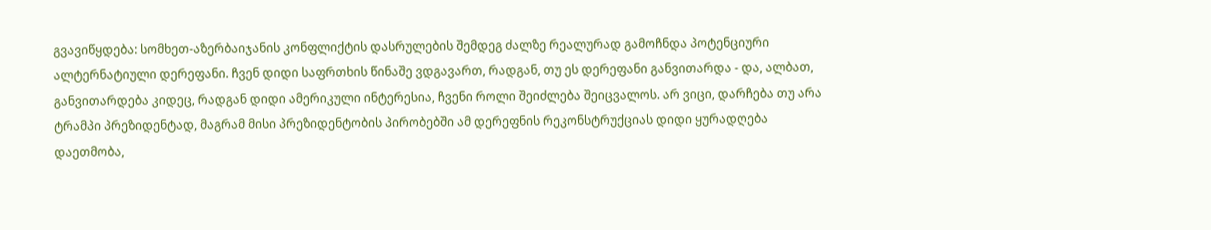გვავიწყდება: სომხეთ-აზერბაიჯანის კონფლიქტის დასრულების შემდეგ ძალზე რეალურად გამოჩნდა პოტენციური ალტერნატიული დერეფანი. ჩვენ დიდი საფრთხის წინაშე ვდგავართ, რადგან, თუ ეს დერეფანი განვითარდა - და, ალბათ, განვითარდება კიდეც, რადგან დიდი ამერიკული ინტერესია, ჩვენი როლი შეიძლება შეიცვალოს. არ ვიცი, დარჩება თუ არა ტრამპი პრეზიდენტად, მაგრამ მისი პრეზიდენტობის პირობებში ამ დერეფნის რეკონსტრუქციას დიდი ყურადღება დაეთმობა,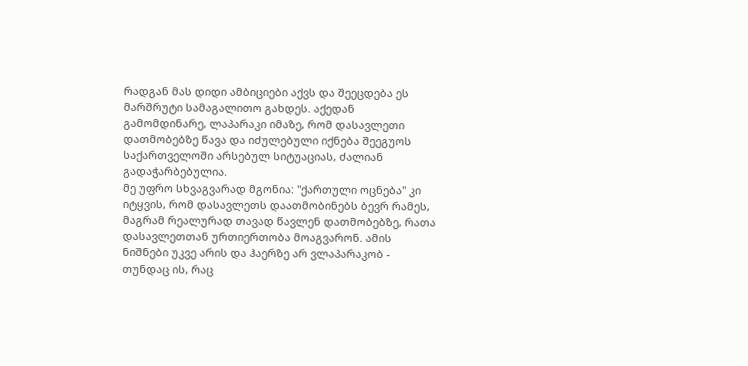რადგან მას დიდი ამბიციები აქვს და შეეცდება ეს მარშრუტი სამაგალითო გახდეს. აქედან გამომდინარე, ლაპარაკი იმაზე, რომ დასავლეთი დათმობებზე წავა და იძულებული იქნება შეეგუოს საქართველოში არსებულ სიტუაციას, ძალიან გადაჭარბებულია.
მე უფრო სხვაგვარად მგონია: "ქართული ოცნება" კი იტყვის, რომ დასავლეთს დაათმობინებს ბევრ რამეს, მაგრამ რეალურად თავად წავლენ დათმობებზე, რათა დასავლეთთან ურთიერთობა მოაგვარონ. ამის ნიშნები უკვე არის და ჰაერზე არ ვლაპარაკობ - თუნდაც ის, რაც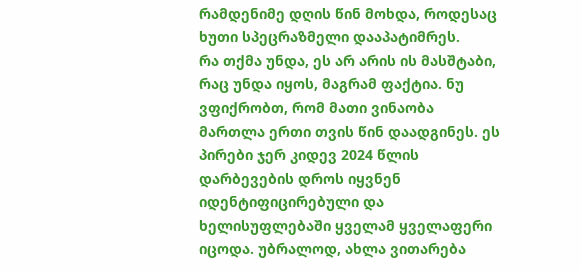რამდენიმე დღის წინ მოხდა, როდესაც ხუთი სპეცრაზმელი დააპატიმრეს.
რა თქმა უნდა, ეს არ არის ის მასშტაბი, რაც უნდა იყოს, მაგრამ ფაქტია. ნუ ვფიქრობთ, რომ მათი ვინაობა მართლა ერთი თვის წინ დაადგინეს. ეს პირები ჯერ კიდევ 2024 წლის დარბევების დროს იყვნენ იდენტიფიცირებული და ხელისუფლებაში ყველამ ყველაფერი იცოდა. უბრალოდ, ახლა ვითარება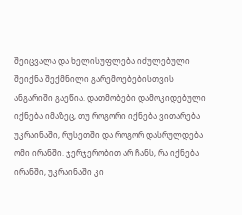შეიცვალა და ხელისუფლება იძულებული შეიქნა შექმნილი გარემოებებისთვის ანგარიში გაეწია. დათმობები დამოკიდებული იქნება იმაზეც, თუ როგორი იქნება ვითარება უკრაინაში, რუსეთში და როგორ დასრულდება ომი ირანში. ჯერჯერობით არ ჩანს, რა იქნება ირანში, უკრაინაში კი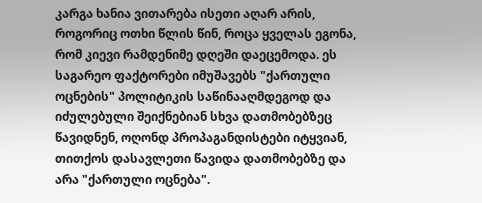კარგა ხანია ვითარება ისეთი აღარ არის, როგორიც ოთხი წლის წინ, როცა ყველას ეგონა, რომ კიევი რამდენიმე დღეში დაეცემოდა. ეს საგარეო ფაქტორები იმუშავებს "ქართული ოცნების" პოლიტიკის საწინააღმდეგოდ და იძულებული შეიქნებიან სხვა დათმობებზეც წავიდნენ, ოღონდ პროპაგანდისტები იტყვიან, თითქოს დასავლეთი წავიდა დათმობებზე და არა "ქართული ოცნება".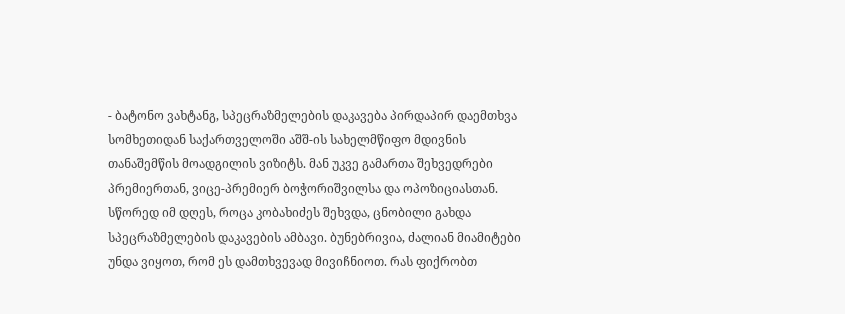- ბატონო ვახტანგ, სპეცრაზმელების დაკავება პირდაპირ დაემთხვა სომხეთიდან საქართველოში აშშ-ის სახელმწიფო მდივნის თანაშემწის მოადგილის ვიზიტს. მან უკვე გამართა შეხვედრები პრემიერთან, ვიცე-პრემიერ ბოჭორიშვილსა და ოპოზიციასთან. სწორედ იმ დღეს, როცა კობახიძეს შეხვდა, ცნობილი გახდა სპეცრაზმელების დაკავების ამბავი. ბუნებრივია, ძალიან მიამიტები უნდა ვიყოთ, რომ ეს დამთხვევად მივიჩნიოთ. რას ფიქრობთ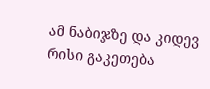ამ ნაბიჯზე და კიდევ რისი გაკეთება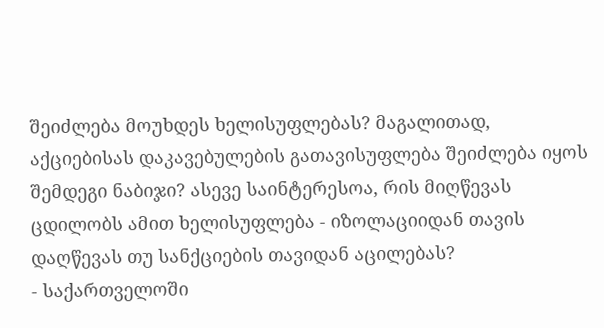შეიძლება მოუხდეს ხელისუფლებას? მაგალითად, აქციებისას დაკავებულების გათავისუფლება შეიძლება იყოს შემდეგი ნაბიჯი? ასევე საინტერესოა, რის მიღწევას ცდილობს ამით ხელისუფლება - იზოლაციიდან თავის დაღწევას თუ სანქციების თავიდან აცილებას?
- საქართველოში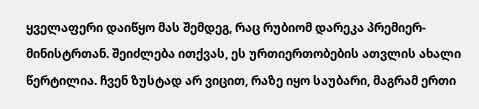ყველაფერი დაიწყო მას შემდეგ, რაც რუბიომ დარეკა პრემიერ-მინისტრთან. შეიძლება ითქვას, ეს ურთიერთობების ათვლის ახალი წერტილია. ჩვენ ზუსტად არ ვიცით, რაზე იყო საუბარი, მაგრამ ერთი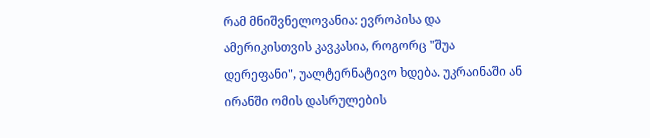რამ მნიშვნელოვანია: ევროპისა და ამერიკისთვის კავკასია, როგორც "შუა დერეფანი", უალტერნატივო ხდება. უკრაინაში ან ირანში ომის დასრულების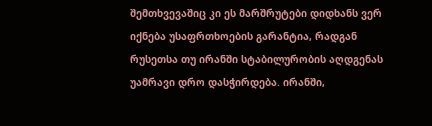შემთხვევაშიც კი ეს მარშრუტები დიდხანს ვერ იქნება უსაფრთხოების გარანტია, რადგან რუსეთსა თუ ირანში სტაბილურობის აღდგენას უამრავი დრო დასჭირდება. ირანში,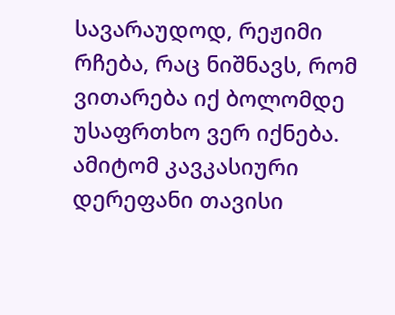სავარაუდოდ, რეჟიმი რჩება, რაც ნიშნავს, რომ ვითარება იქ ბოლომდე უსაფრთხო ვერ იქნება. ამიტომ კავკასიური დერეფანი თავისი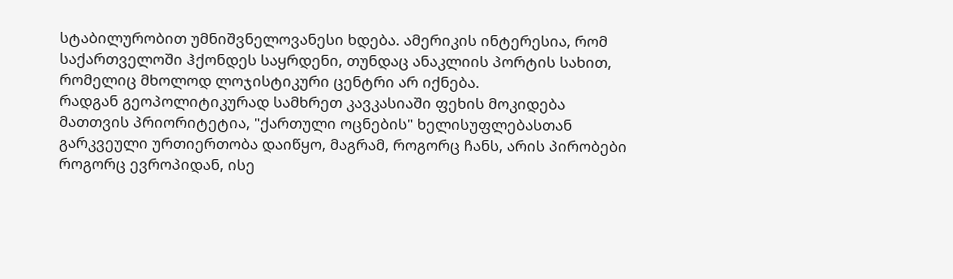სტაბილურობით უმნიშვნელოვანესი ხდება. ამერიკის ინტერესია, რომ საქართველოში ჰქონდეს საყრდენი, თუნდაც ანაკლიის პორტის სახით, რომელიც მხოლოდ ლოჯისტიკური ცენტრი არ იქნება.
რადგან გეოპოლიტიკურად სამხრეთ კავკასიაში ფეხის მოკიდება მათთვის პრიორიტეტია, "ქართული ოცნების" ხელისუფლებასთან გარკვეული ურთიერთობა დაიწყო, მაგრამ, როგორც ჩანს, არის პირობები როგორც ევროპიდან, ისე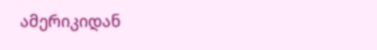ამერიკიდან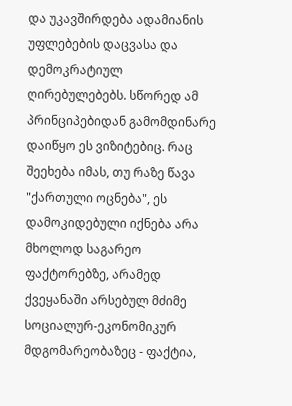და უკავშირდება ადამიანის უფლებების დაცვასა და დემოკრატიულ ღირებულებებს. სწორედ ამ პრინციპებიდან გამომდინარე დაიწყო ეს ვიზიტებიც. რაც შეეხება იმას, თუ რაზე წავა "ქართული ოცნება", ეს დამოკიდებული იქნება არა მხოლოდ საგარეო ფაქტორებზე, არამედ ქვეყანაში არსებულ მძიმე სოციალურ-ეკონომიკურ მდგომარეობაზეც - ფაქტია,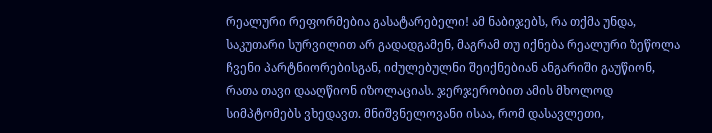რეალური რეფორმებია გასატარებელი! ამ ნაბიჯებს, რა თქმა უნდა, საკუთარი სურვილით არ გადადგამენ, მაგრამ თუ იქნება რეალური ზეწოლა ჩვენი პარტნიორებისგან, იძულებულნი შეიქნებიან ანგარიში გაუწიონ, რათა თავი დააღწიონ იზოლაციას. ჯერჯერობით ამის მხოლოდ სიმპტომებს ვხედავთ. მნიშვნელოვანი ისაა, რომ დასავლეთი,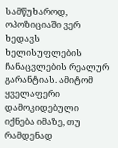სამწუხაროდ, ოპოზიციაში ვერ ხედავს ხელისუფლების ჩანაცვლების რეალურ გარანტიას. ამიტომ ყველაფერი დამოკიდებული იქნება იმაზე, თუ რამდენად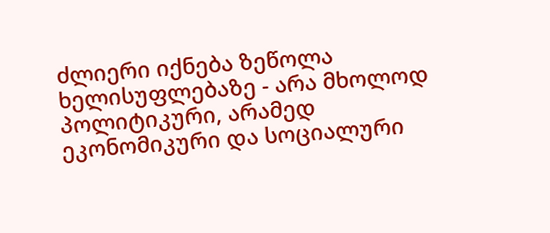ძლიერი იქნება ზეწოლა ხელისუფლებაზე - არა მხოლოდ პოლიტიკური, არამედ ეკონომიკური და სოციალური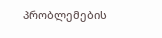პრობლემების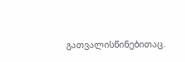გათვალისწინებითაც.